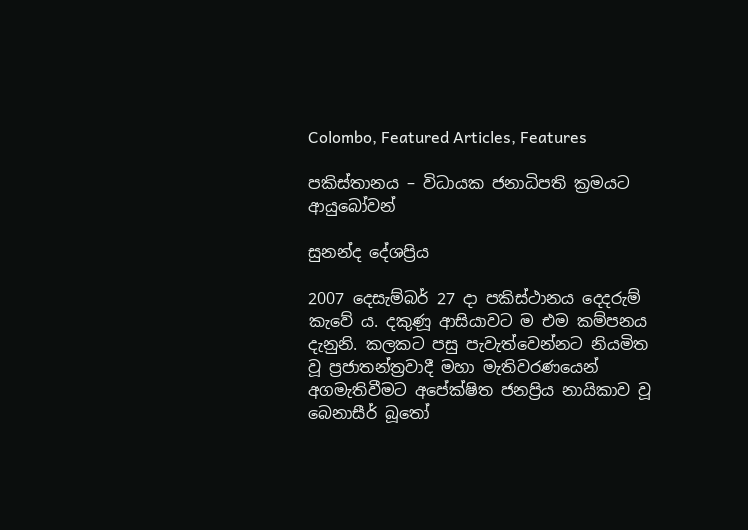Colombo, Featured Articles, Features

පකිස්තානය – විධායක ජනාධිපති ක්‍රමයට ආයුබෝවන්

සුනන්ද දේශප්‍රිය

2007 දෙසැම්බර් 27 දා පකිස්ථානය දෙදරුම් කැවේ ය. දකුණූ ආසියාවට ම එම කම්පනය දැනුනි. කලකට පසු පැවැත්වෙන්නට නියමිත වූ ප්‍රජාතන්ත්‍රවාදී මහා මැතිවරණයෙන් අගමැතිවීමට අපේක්ෂිත ජනප්‍රිය නායිකාව වූ බෙනාසීර් බූතෝ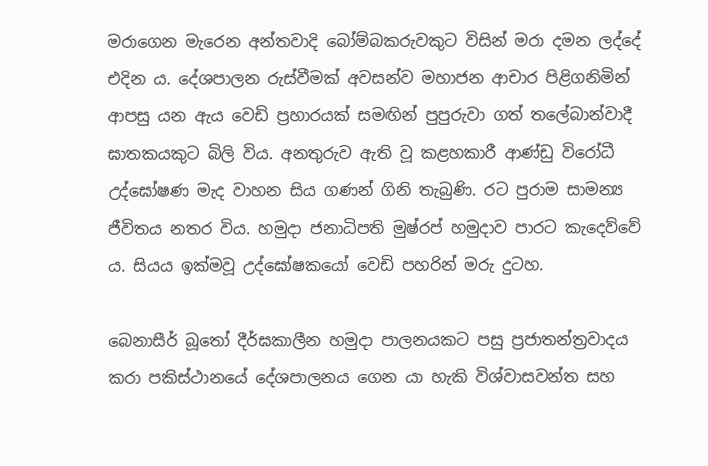මරාගෙන මැරෙන අන්තවාදි බෝම්බකරුවකුට විසින් මරා දමන ලද්දේ එදින ය. දේශපාලන රුස්වීමක් අවසන්ව මහාජන ආචාර පිළිගනිමින් ආපසු යන ඇය වෙඩි ප්‍රහාරයක් සමඟින් පුපුරුවා ගත් තලේබාන්වාදී ඝාතකයකුට බිලි විය. අනතුරුව ඇති වූ කළහකාරී ආණ්ඩු විරෝධී උද්ඝෝෂණ මැද වාහන සිය ගණන් ගිනි තැබුණි. රට පුරාම සාමන්‍ය ජීවිතය නතර විය. හමුදා ජනාධිපති මුෂ්රප් හමුදාව පාරට කැදෙව්වේ ය. සියය ඉක්මවූ උද්ඝෝෂකයෝ වෙඩි පහරින් මරු දුටහ.

බෙනාසීර් බූතෝ දීර්ඝකාලීන හමුදා පාලනයකට පසු ප්‍රජාතන්ත්‍රවාදය කරා පකිස්ථානයේ දේශපාලනය ගෙන යා හැකි විශ්වාසවන්ත සහ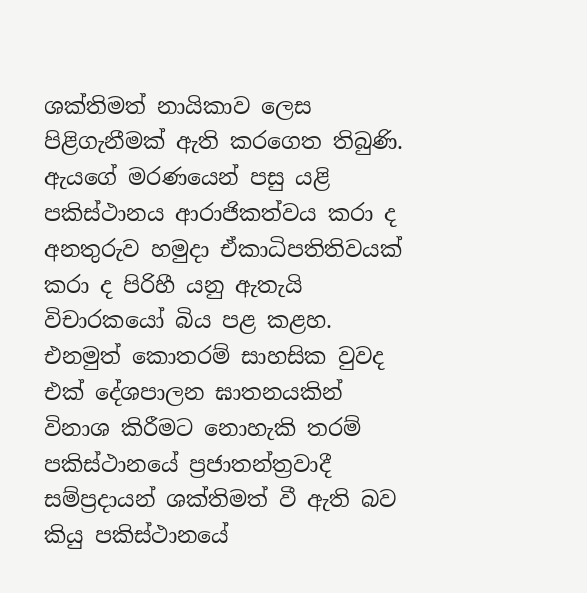ශක්තිමත් නායිකාව ලෙස පිළිගැනීමක් ඇති කරගෙත තිබුණි. ඇයගේ මරණයෙන් පසු යළි පකිස්ථානය ආරාජිකත්වය කරා ද අනතුරුව හමුදා ඒකාධිපතිතිවයක් කරා ද පිරිහී යනු ඇතැයි විචාරකයෝ බිය පළ කළහ. එනමුත් කොතරම් සාහසික වුවද එක් දේශපාලන ඝාතනයකින් විනාශ කිරීමට නොහැකි තරම් පකිස්ථානයේ ප්‍රජාතන්ත්‍රවාදී සම්ප්‍රදායන් ශක්තිමත් වී ඇති බව කියු පකිස්ථානයේ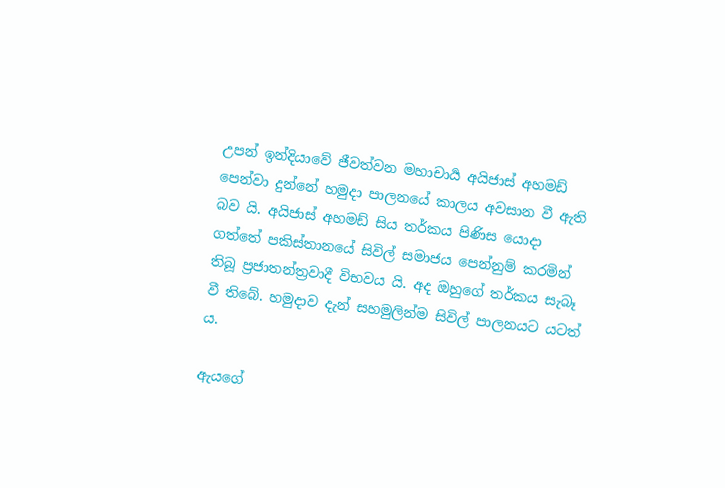උපන් ඉන්දියාවේ ජීවත්වන මහාචාර්‍ය අයිජාස් අහමඩ් පෙන්වා දුන්නේ හමුදා පාලනයේ කාලය අවසාන වී ඇති බව යි. අයිජාස් අහමඩ් සිය තර්කය පිණිස යොදා ගත්තේ පකිස්තානයේ සිවිල් සමාජය පෙන්නුම් කරමින් තිබූ ප්‍රජාතන්ත්‍රවාදී විභවය යි. අද ඔහුගේ තර්කය සැබෑ වී තිබේ. හමුදාව දැන් සහමුලින්ම සිවිල් පාලනයට යටත් ය.

ඇයගේ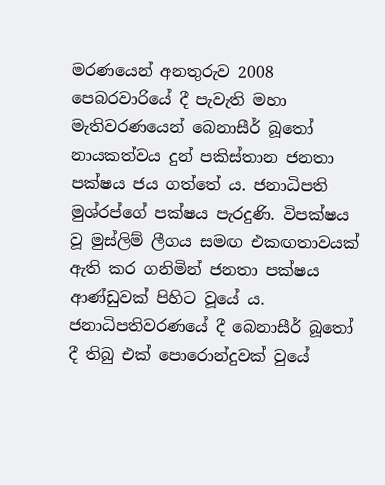මරණයෙන් අනතුරුව 2008 පෙබරවාරියේ දී පැවැති මහා මැතිවරණයෙන් බෙනාසීර් බූතෝ නායකත්වය දුන් පකිස්තාන ජනතා පක්ෂය ජය ගත්තේ ය. ජනාධිපති මුශ්රප්ගේ පක්ෂය පැරදුණි. විපක්ෂය වූ මුස්ලිම් ලීගය සමඟ එකඟතාවයක් ඇති කර ගනිමින් ජනතා පක්ෂය ආණ්ඩුවක් පිහිට වූයේ ය. ජනාධිපතිවරණයේ දී බෙනාසීර් බූතෝ දී තිබු එක් පොරොන්දුවක් වුයේ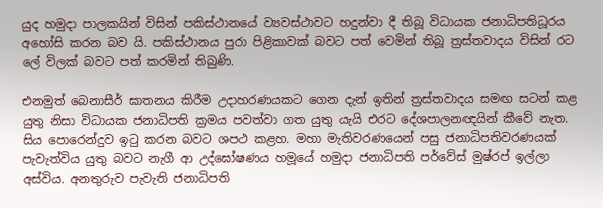යුද හමුදා පාලකයින් විසින් පකිස්ථානයේ ව්‍යවස්ථාවට හදුන්වා දී තිබූ විධායක ජනාධිපතිධූරය අහෝසි කරන බව යි. පකිස්ථානය පුරා පිළිකාවක් බවට පත් වෙමින් තිබූ ත්‍රස්තවාදය විසින් රට ලේ විලක් බවට පත් කරමින් තිබුණි.

එනමුත් බෙනාසීර් ඝාතනය කිරීම උදාහරණයකට ගෙන දැන් ඉතින් ත්‍රස්තවාදය සමඟ සටන් කළ යුතු නිසා විධායක ජනාධිපති ක්‍රමය පවත්වා ගත යුතු යැයි එරට දේශපාලනඥයින් කීවේ නැත. සිය පොරෙන්දුව ඉටු කරන බවට ශපථ කළහ. මහා මැතිවරණයෙන් පසු ජනාධිපතිවරණයක් පැවැත්විය යුතු බවට නැගී ආ උද්ඝෝෂණය හමූයේ හමුදා ජනාධිපති පර්වේස් මුෂ්රප් ඉල්ලා අස්විය. අනතුරුව පැවැති ජනාධිපති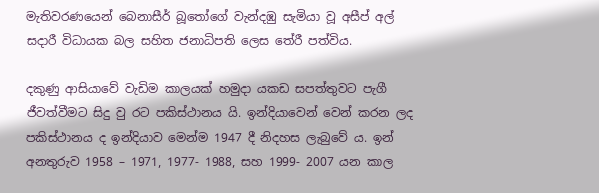මැතිවරණයෙන් බෙනාසීර් බූතෝගේ වැන්දඹු සැමියා වූ අසීප් අල් සදාරී විධායක බල සහිත ජනාධිපති ලෙස තේරී පත්විය.

දකුණු ආසියාවේ වැඩිම කාලයක් හමුදා යකඩ සපත්තුවට පැගී ජීවත්වීමට සිදු වු රට පකිස්ථානය යි. ඉන්දියාවෙන් වෙන් කරන ලද පකිස්ථානය ද ඉන්දියාව මෙන්ම 1947 දී නිදහස ලැබුවේ ය. ඉන් අනතුරුව 1958 – 1971, 1977- 1988, සහ 1999- 2007 යන කාල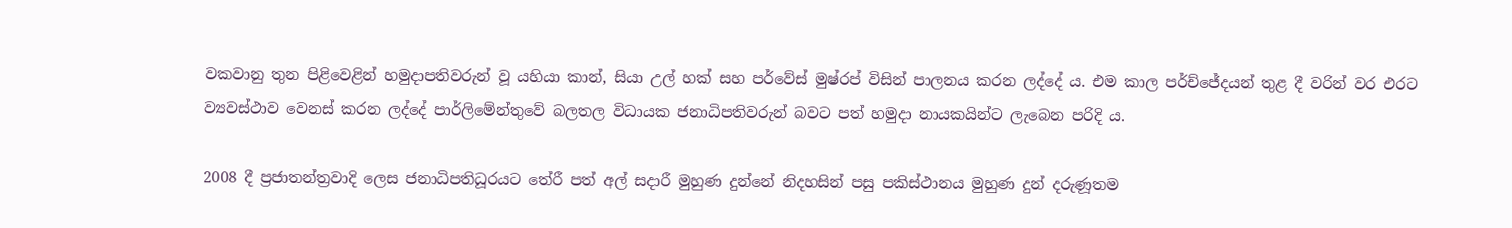වකවානු තුන පිළිවෙළින් හමුදාපතිවරුන් වූ යහියා කාන්, සියා උල් හක් සහ පර්වේස් මුෂ්රප් විසින් පාලනය කරන ලද්දේ ය. එම කාල පර්ච්ජේදයන් තුළ දී වරින් වර එරට ව්‍යවස්ථාව වෙනස් කරන ලද්දේ පාර්ලිමේන්තුවේ බලතල විධායක ජනාධිපතිවරුන් බවට පත් හමුදා නායකයින්ට ලැබෙන පරිදි ය.

2008 දී ප්‍රජාතන්ත්‍රවාදි ලෙස ජනාධිපතිධූරයට තේරී පත් අල් සදාරී මුහුණ දුන්නේ නිදහසින් පසු පකිස්ථානය මුහුණ දුන් දරුණූතම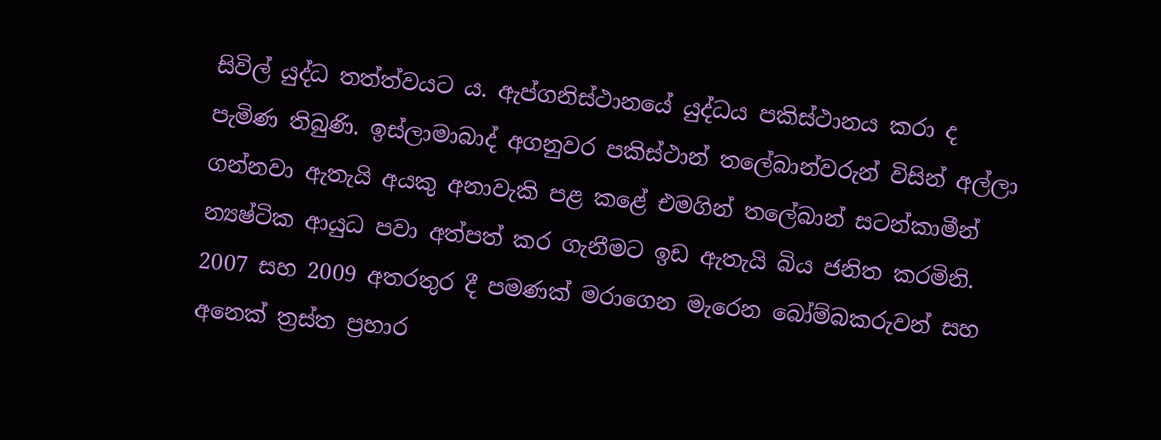සිවිල් යුද්ධ තත්ත්වයට ය. ඇප්ගනිස්ථානයේ යුද්ධය පකිස්ථානය කරා ද පැමිණ තිබුණි. ඉස්ලාමාබාද් අගනුවර පකිස්ථාන් තලේබාන්වරුන් විසින් අල්ලා ගන්නවා ඇතැයි අයකු අනාවැකි පළ කළේ එමගින් තලේබාන් සටන්කාමීන් න්‍යෂ්ටික ආයුධ පවා අත්පත් කර ගැනීමට ඉඩ ඇතැයි බිය ජනිත කරමිනි. 2007 සහ 2009 අතරතුර දී පමණක් මරාගෙන මැරෙන බෝම්බකරුවන් සහ අනෙක් ත්‍රස්ත ප්‍රහාර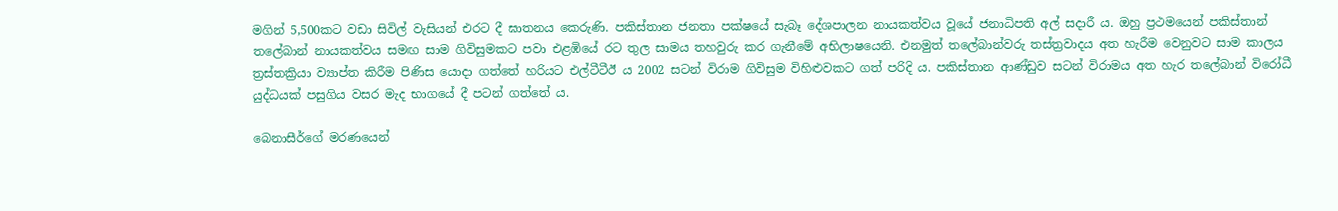මගින් 5,500කට වඩා සිවිල් වැසියන් එරට දී ඝාතනය කෙරුණි. පකිස්තාන ජනතා පක්ෂයේ සැබෑ දේශපාලන නායකත්වය වූයේ ජනාධිපති අල් සදාරී ය. ඔහු ප්‍රථමයෙන් පකිස්තාන් තලේබාන් නායකත්වය සමඟ සාම ගිවිසුමකට පවා එළඹියේ රට තුල සාමය තහවුරු කර ගැනීමේ අභිලාෂයෙනි. එනමුත් තලේබාන්වරු තස්ත්‍රවාදය අත හැරීම වෙනුවට සාම කාලය ත්‍රස්තක්‍රියා ව්‍යාප්ත කිරීම පිණිස යොදා ගත්තේ හරියට එල්ටීටීඊ ය 2002 සටන් විරාම ගිවිසුම විහිළුවකට ගත් පරිදි ය. පකිස්තාන ආණ්ඩුව සටන් විරාමය අත හැර තලේබාන් විරෝධී යුද්ධයක් පසුගිය වසර මැද භාගයේ දී පටන් ගත්තේ ය.

බෙනාසීර්ගේ මරණයෙන්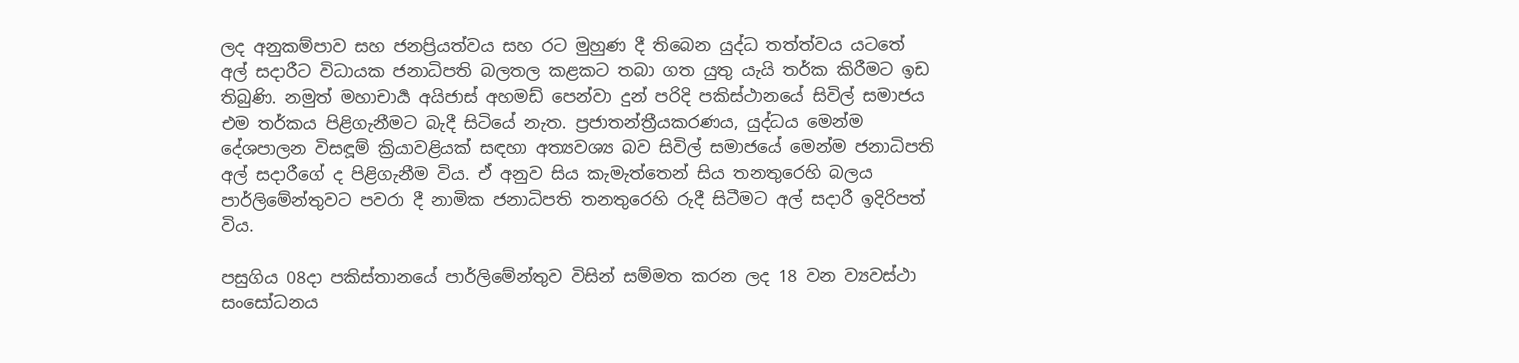ලද අනුකම්පාව සහ ජනප්‍රියත්වය සහ රට මුහුණ දී තිබෙන යුද්ධ තත්ත්වය යටතේ අල් සදාරීට විධායක ජනාධිපති බලතල කළකට තබා ගත යුතු යැයි තර්ක කිරීමට ඉඩ තිබුණි. නමුත් මහාචාර්‍ය අයිජාස් අහමඩ් පෙන්වා දුන් පරිදි පකිස්ථානයේ සිවිල් සමාජය එම තර්කය පිළිගැනීමට බැදී සිටියේ නැත. ප්‍රජාතන්ත්‍රීයකරණය, යුද්ධය මෙන්ම දේශපාලන විසඳූම් ක්‍රියාවළියක් සඳහා අත්‍යවශ්‍ය බව සිවිල් සමාජයේ මෙන්ම ජනාධිපති අල් සදාරීගේ ද පිළිගැනීම විය. ඒ අනුව සිය කැමැත්තෙන් සිය තනතුරෙහි බලය පාර්ලිමේන්තුවට පවරා දී නාමික ජනාධිපති තනතුරෙහි රුදී සිටීමට අල් සදාරී ඉදිරිපත් විය.

පසුගිය 08දා පකිස්තානයේ පාර්ලිමේන්තුව විසින් සම්මත කරන ලද 18 වන ව්‍යවස්ථා සංසෝධනය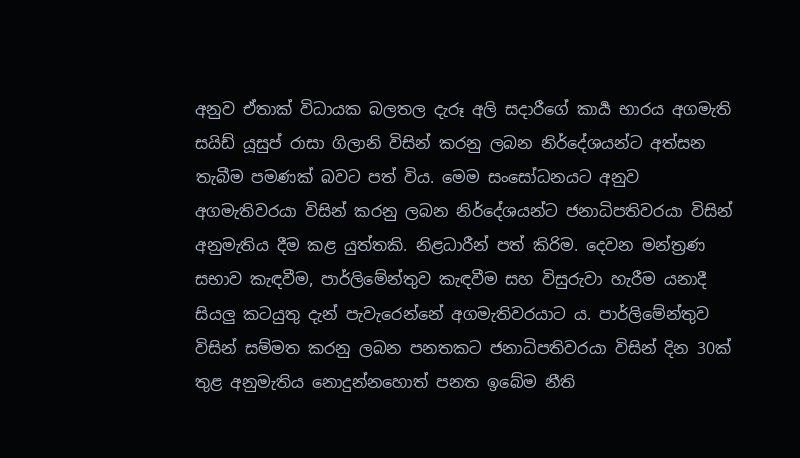අනුව ඒතාක් විධායක බලතල දැරූ අලි සදාරීගේ කාර්‍ය භාරය අගමැති සයිඩ් යූසුප් රාසා ගිලානි විසින් කරනු ලබන නිර්දේශයන්ට අත්සන තැබීම පමණක් බවට පත් විය. මෙම සංසෝධනයට අනුව අගමැතිවරයා විසින් කරනු ලබන නිර්දේශයන්ට ජනාධිපතිවරයා විසින් අනුමැතිය දීම කළ යුත්තකි. නිළධාරීන් පත් කිරිම. දෙවන මන්ත්‍රණ සභාව කැඳවීම, පාර්ලිමේන්තුව කැඳවීම සහ විසුරුවා හැරීම යනාදී සියලු කටයුතු දැන් පැවැරෙන්නේ අගමැතිවරයාට ය. පාර්ලිමේන්තුව විසින් සම්මත කරනු ලබන පනතකට ජනාධිපතිවරයා විසින් දින 30ක් තුළ අනුමැතිය නොදුන්නහොත් පනත ඉබේම නීති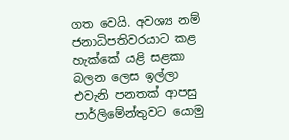ගත වෙයි. අවශ්‍ය නම් ජනාධිපතිවරයාට කළ හැක්කේ යළි සළකා බලන ලෙස ඉල්ලා එවැනි පනතක් ආපසු පාර්ලිමේන්තුවට යොමු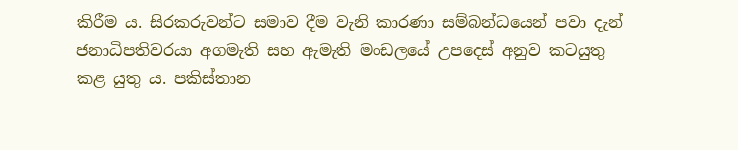කිරීම ය. සිරකරුවන්ට සමාව දීම වැනි කාරණා සම්බන්ධයෙන් පවා දැන් ජනාධිපතිවරයා අගමැති සහ ඇමැති මංඩලයේ උපදෙස් අනුව කටයුතු කළ යුතු ය. පකිස්තාන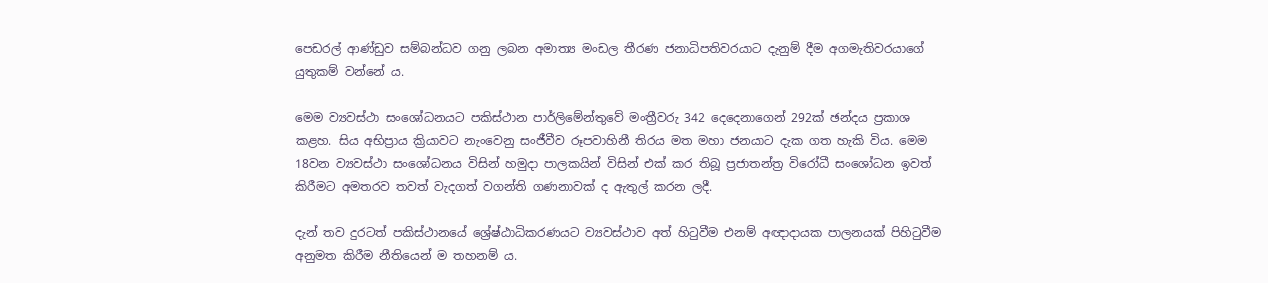පෙඩරල් ආණ්ඩුව සම්බන්ධව ගනු ලබන අමාත්‍ය මංඩල තීරණ ජනාධිපතිවරයාට දැනුම් දීම අගමැතිවරයාගේ යුතුකම් වන්නේ ය.

මෙම ව්‍යවස්ථා සංශෝධනයට පකිස්ථාන පාර්ලිමේන්තුවේ මංත්‍රීවරු 342 දෙදෙනාගෙන් 292ක් ඡන්දය ප්‍රකාශ කළහ. සිය අභිප්‍රාය ක්‍රියාවට නැංවෙනු සංජීවීව රූපවාහිනී තිරය මත මහා ජනයාට දැක ගත හැකි විය. මෙම 18වන ව්‍යවස්ථා සංශෝධනය විසින් හමුදා පාලකයින් විසින් එක් කර තිබූ ප්‍රජාතන්ත්‍ර විරෝධී සංශෝධන ඉවත් කිරීමට අමතරව තවත් වැදගත් වගන්ති ගණනාවක් ද ඇතුල් කරන ලදී.

දැන් තව දුරටත් පකිස්ථානයේ ශ්‍රේෂ්ඨාධිකරණයට ව්‍යවස්ථාව අත් හිටුවීම එනම් අඥාදායක පාලනයක් පිහිටුවීම අනුමත කිරීම නීතියෙන් ම තහනම් ය.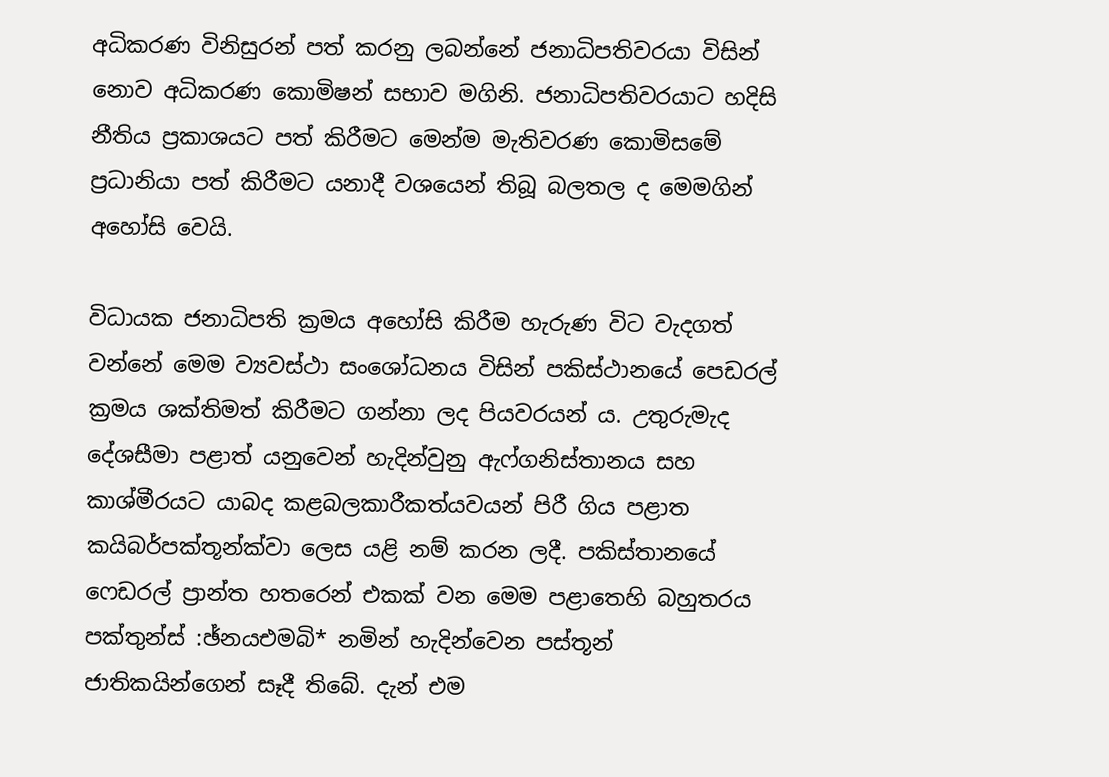අධිකරණ විනිසුරන් පත් කරනු ලබන්නේ ජනාධිපතිවරයා විසින් නොව අධිකරණ කොමිෂන් සභාව මගිනි. ජනාධිපතිවරයාට හදිසි නීතිය ප්‍රකාශයට පත් කිරීමට මෙන්ම මැතිවරණ කොමිසමේ ප්‍රධානියා පත් කිරීමට යනාදී වශයෙන් තිබූ බලතල ද මෙමගින් අහෝසි වෙයි.

විධායක ජනාධිපති ක්‍රමය අහෝසි කිරීම හැරුණ විට වැදගත් වන්නේ මෙම ව්‍යවස්ථා සංශෝධනය විසින් පකිස්ථානයේ පෙඩරල් ක්‍රමය ශක්තිමත් කිරීමට ගන්නා ලද පියවරයන් ය. උතුරුමැද දේශසීමා පළාත් යනුවෙන් හැදින්වුනු ඇෆ්ගනිස්තානය සහ කාශ්මීරයට යාබද කළබලකාරීකත්යවයන් පිරී ගිය පළාත කයිබර්පක්තූන්ක්වා ලෙස යළි නම් කරන ලදී. පකිස්තානයේ ෆෙඩරල් ප්‍රාන්ත හතරෙන් එකක් වන මෙම පළාතෙහි බහුතරය පක්තුන්ස් :ඡ්නයඑමබි* නමින් හැදින්වෙන පස්තූන් ජාතිකයින්ගෙන් සෑදී තිබේ. දැන් එම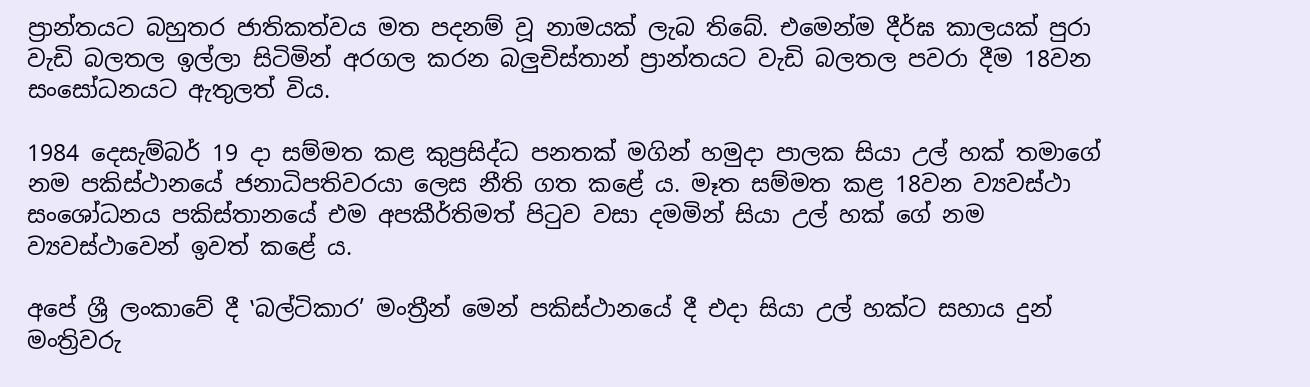ප්‍රාන්තයට බහුතර ජාතිකත්වය මත පදනම් වූ නාමයක් ලැබ තිබේ. එමෙන්ම දීර්ඝ කාලයක් පුරා වැඩි බලතල ඉල්ලා සිටිමින් අරගල කරන බලුචිස්තාන් ප්‍රාන්තයට වැඩි බලතල පවරා දීම 18වන සංසෝධනයට ඇතුලත් විය.

1984 දෙසැම්බර් 19 දා සම්මත කළ කුප්‍රසිද්ධ පනතක් මගින් හමුදා පාලක සියා උල් හක් තමාගේ නම පකිස්ථානයේ ජනාධිපතිවරයා ලෙස නීති ගත කළේ ය. මෑත සම්මත කළ 18වන ව්‍යවස්ථා සංශෝධනය පකිස්තානයේ එම අපකීර්තිමත් පිටුව වසා දමමින් සියා උල් හක් ගේ නම ව්‍යවස්ථාවෙන් ඉවත් කළේ ය.

අපේ ශ්‍රී ලංකාවේ දී ‛බල්ටිකාර’ මංත්‍රීන් මෙන් පකිස්ථානයේ දී එදා සියා උල් හක්ට සහාය දුන් මංත්‍රිවරු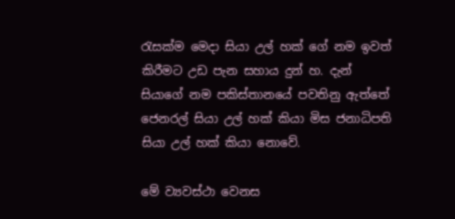රැසක්ම මෙදා සියා උල් හක් ගේ නම ඉවත් කිරීමට උඩ පැන සහාය දුන් හ. දැන් සියාගේ නම පකිස්තානයේ පවතිනු ඇත්තේ ජෙනරල් සියා උල් හක් කියා මිස ජනාධිපති සියා උල් හක් කියා නොවේ.

මේ ව්‍යවස්ථා වෙනස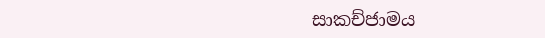සාකච්ජාමය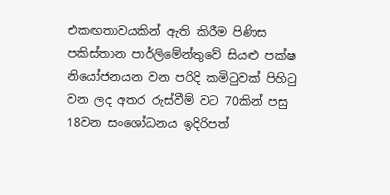එකඟතාවයකින් ඇති කිරීම පිණිස පකිස්තාන පාර්ලිමේන්තුවේ සියළු පක්ෂ නියෝජනයන වන පරිදි කමිටුවක් පිහිටු වන ලද අතර රුස්වීම් වට 70කින් පසු 18වන සංශෝධනය ඉදිරිපත්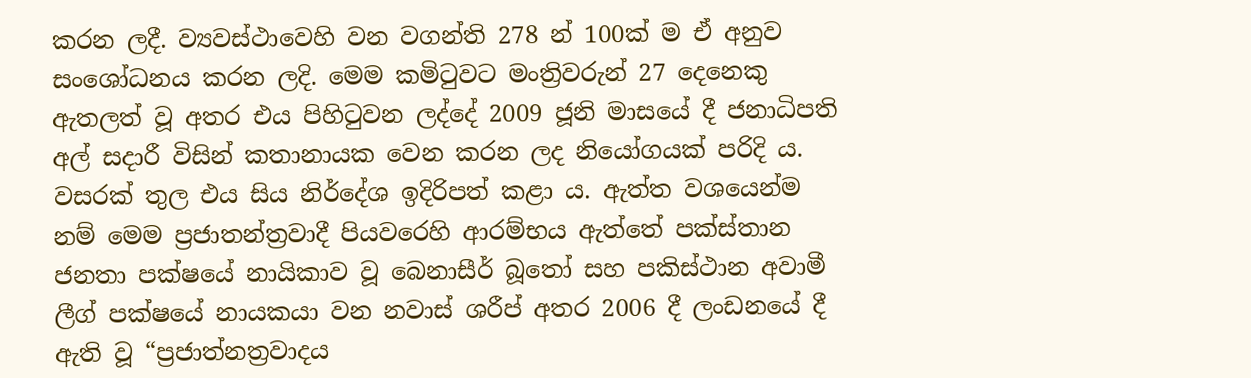කරන ලදී. ව්‍යවස්ථාවෙහි වන වගන්ති 278 න් 100ක් ම ඒ අනුව සංශෝධනය කරන ලදි. මෙම කමිටුවට මංත්‍රිවරුන් 27 දෙනෙකු ඇතලත් වූ අතර එය පිහිටුවන ලද්දේ 2009 ජූනි මාසයේ දී ජනාධිපති අල් සදාරී විසින් කතානායක වෙන කරන ලද නියෝගයක් පරිදි ය. වසරක් තුල එය සිය නිර්දේශ ඉදිරිපත් කළා ය. ඇත්ත වශයෙන්ම නම් මෙම ප්‍රජාතන්ත්‍රවාදී පියවරෙහි ආරම්භය ඇත්තේ පක්ස්තාන ජනතා පක්ෂයේ නායිකාව වූ බෙනාසීර් බූතෝ සහ පකිස්ථාන අවාමී ලීග් පක්ෂයේ නායකයා වන නවාස් ශරීප් අතර 2006 දී ලංඩනයේ දී ඇති වූ “ප්‍රජාත්නත්‍රවාදය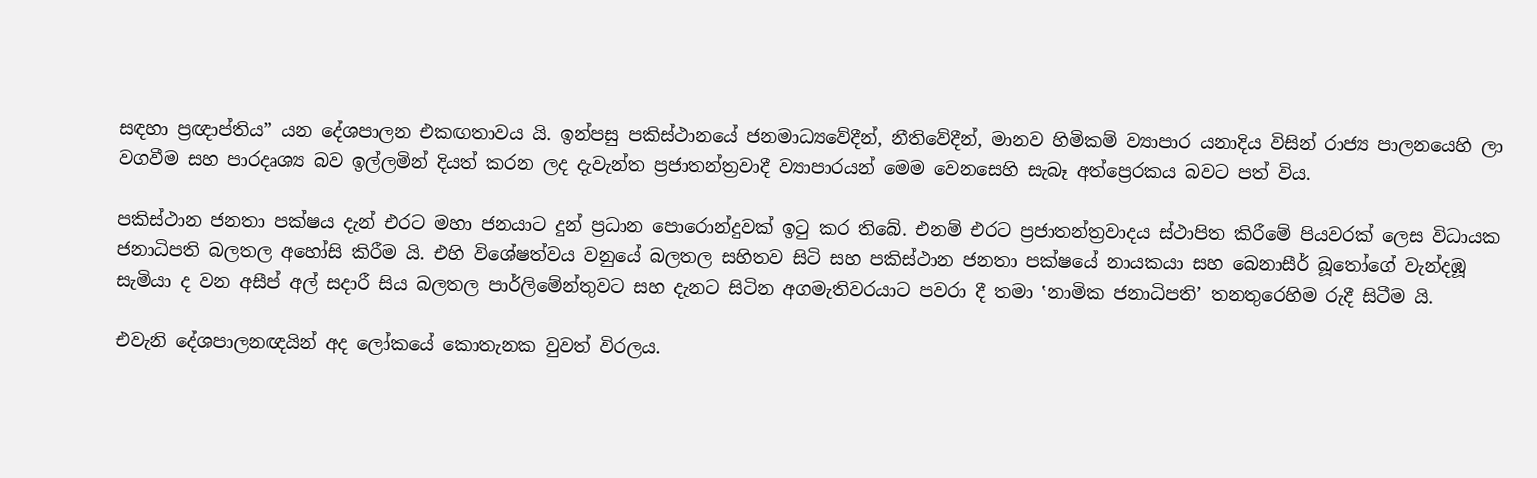සඳහා ප්‍රඥාප්තිය” යන දේශපාලන එකඟතාවය යි. ඉන්පසු පකිස්ථානයේ ජනමාධ්‍යවේදීන්, නීතිවේදීන්, මානව හිමිකම් ව්‍යාපාර යනාදිය විසින් රාජ්‍ය පාලනයෙහි ලා වගවීම සහ පාරදෘශ්‍ය බව ඉල්ලමින් දියත් කරන ලද දැවැන්ත ප්‍රජාතන්ත්‍රවාදී ව්‍යාපාරයන් මෙම වෙනසෙහි සැබෑ අත්ප්‍රෙරකය බවට පත් විය.

පකිස්ථාන ජනතා පක්ෂය දැන් එරට මහා ජනයාට දුන් ප්‍රධාන පොරොන්දුවක් ඉටු කර තිබේ. එනම් එරට ප්‍රජාතන්ත්‍රවාදය ස්ථාපිත කිරීමේ පියවරක් ලෙස විධායක ජනාධිපති බලතල අහෝසි කිරීම යි. එහි විශේෂත්වය වනුයේ බලතල සහිතව සිටි සහ පකිස්ථාන ජනතා පක්ෂයේ නායකයා සහ බෙනාසීර් බූතෝගේ වැන්දඹූ සැමියා ද වන අසීප් අල් සදාරී සිය බලතල පාර්ලිමේන්තුවට සහ දැනට සිටින අගමැතිවරයාට පවරා දී තමා ‛නාමික ජනාධිපති’ තනතුරෙහිම රුදී සිටීම යි.

එවැනි දේශපාලනඥයින් අද ලෝකයේ කොතැනක වුවත් විරලය.